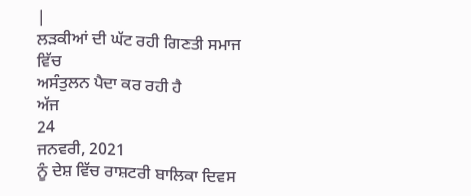|
ਲੜਕੀਆਂ ਦੀ ਘੱਟ ਰਹੀ ਗਿਣਤੀ ਸਮਾਜ ਵਿੱਚ
ਅਸੰਤੁਲਨ ਪੈਦਾ ਕਰ ਰਹੀ ਹੈ
ਅੱਜ
24
ਜਨਵਰੀ, 2021
ਨੂੰ ਦੇਸ਼ ਵਿੱਚ ਰਾਸ਼ਟਰੀ ਬਾਲਿਕਾ ਦਿਵਸ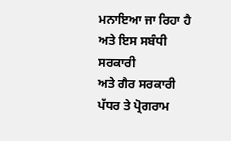ਮਨਾਇਆ ਜਾ ਰਿਹਾ ਹੈ ਅਤੇ ਇਸ ਸਬੰਧੀ ਸਰਕਾਰੀ
ਅਤੇ ਗੈਰ ਸਰਕਾਰੀ ਪੱਧਰ ਤੇ ਪ੍ਰੋਗਰਾਮ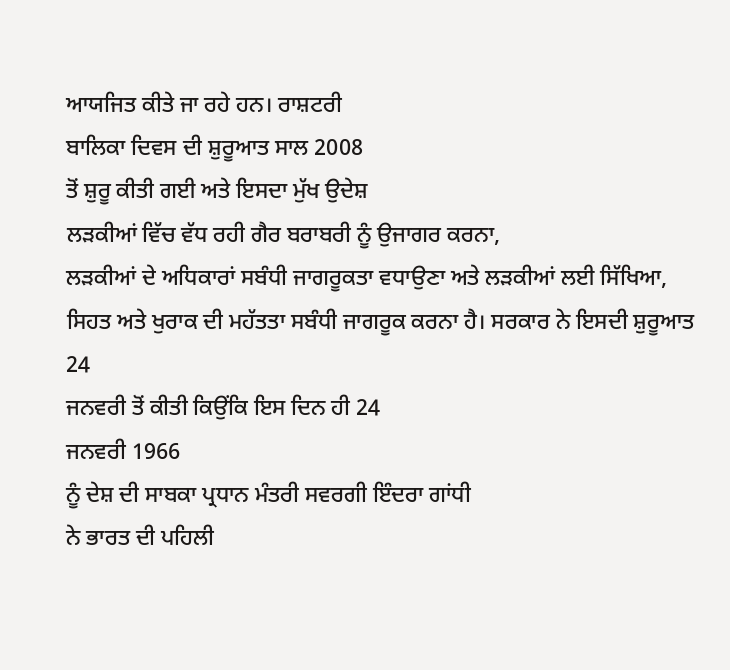ਆਯਜਿਤ ਕੀਤੇ ਜਾ ਰਹੇ ਹਨ। ਰਾਸ਼ਟਰੀ
ਬਾਲਿਕਾ ਦਿਵਸ ਦੀ ਸ਼ੁਰੂਆਤ ਸਾਲ 2008
ਤੋਂ ਸ਼ੁਰੂ ਕੀਤੀ ਗਈ ਅਤੇ ਇਸਦਾ ਮੁੱਖ ਉਦੇਸ਼
ਲੜਕੀਆਂ ਵਿੱਚ ਵੱਧ ਰਹੀ ਗੈਰ ਬਰਾਬਰੀ ਨੂੰ ਉਜਾਗਰ ਕਰਨਾ,
ਲੜਕੀਆਂ ਦੇ ਅਧਿਕਾਰਾਂ ਸਬੰਧੀ ਜਾਗਰੂਕਤਾ ਵਧਾਉਣਾ ਅਤੇ ਲੜਕੀਆਂ ਲਈ ਸਿੱਖਿਆ,
ਸਿਹਤ ਅਤੇ ਖੁਰਾਕ ਦੀ ਮਹੱਤਤਾ ਸਬੰਧੀ ਜਾਗਰੂਕ ਕਰਨਾ ਹੈ। ਸਰਕਾਰ ਨੇ ਇਸਦੀ ਸ਼ੁਰੂਆਤ
24
ਜਨਵਰੀ ਤੋਂ ਕੀਤੀ ਕਿਉਂਕਿ ਇਸ ਦਿਨ ਹੀ 24
ਜਨਵਰੀ 1966
ਨੂੰ ਦੇਸ਼ ਦੀ ਸਾਬਕਾ ਪ੍ਰਧਾਨ ਮੰਤਰੀ ਸਵਰਗੀ ਇੰਦਰਾ ਗਾਂਧੀ
ਨੇ ਭਾਰਤ ਦੀ ਪਹਿਲੀ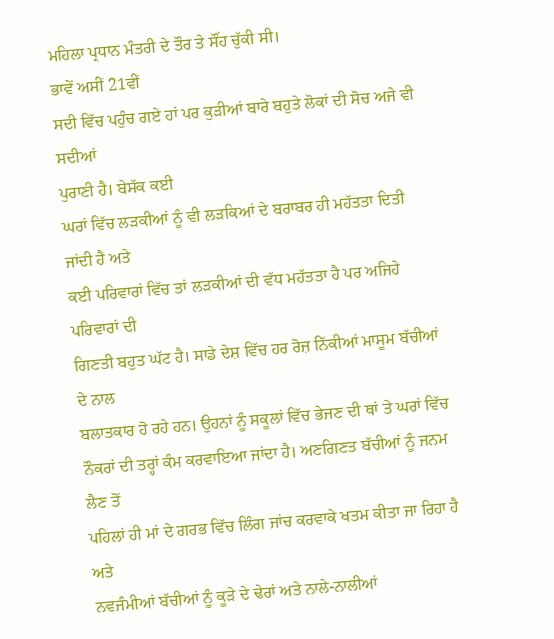ਮਹਿਲਾ ਪ੍ਰਧਾਨ ਮੰਤਰੀ ਦੇ ਤੌਰ ਤੇ ਸੌਂਹ ਚੁੱਕੀ ਸੀ।
ਭਾਵੇਂ ਅਸੀਂ 21ਵੀਂ
ਸਦੀ ਵਿੱਚ ਪਹੁੰਚ ਗਏ ਹਾਂ ਪਰ ਕੁੜੀਆਂ ਬਾਰੇ ਬਹੁਤੇ ਲੋਕਾਂ ਦੀ ਸੋਚ ਅਜੇ ਵੀ ਸਦੀਆਂ
ਪੁਰਾਣੀ ਹੈ। ਬੇਸੱਕ ਕਈ
ਘਰਾਂ ਵਿੱਚ ਲੜਕੀਆਂ ਨੂੰ ਵੀ ਲੜਕਿਆਂ ਦੇ ਬਰਾਬਰ ਹੀ ਮਹੱਤਤਾ ਦਿਤੀ ਜਾਂਦੀ ਹੈ ਅਤੇ
ਕਈ ਪਰਿਵਾਰਾਂ ਵਿੱਚ ਤਾਂ ਲੜਕੀਆਂ ਦੀ ਵੱਧ ਮਹੱਤਤਾ ਹੈ ਪਰ ਅਜਿਹੇ ਪਰਿਵਾਰਾਂ ਦੀ
ਗਿਣਤੀ ਬਹੁਤ ਘੱਟ ਹੈ। ਸਾਡੇ ਦੇਸ਼ ਵਿੱਚ ਹਰ ਰੋਜ਼ ਨਿੱਕੀਆਂ ਮਾਸੂਮ ਬੱਚੀਆਂ ਦੇ ਨਾਲ
ਬਲਾਤਕਾਰ ਹੋ ਰਹੇ ਹਨ। ਉਹਨਾਂ ਨੂੰ ਸਕੂਲਾਂ ਵਿੱਚ ਭੇਜਣ ਦੀ ਥਾਂ ਤੇ ਘਰਾਂ ਵਿੱਚ
ਨੌਕਰਾਂ ਦੀ ਤਰ੍ਹਾਂ ਕੰਮ ਕਰਵਾਇਆ ਜਾਂਦਾ ਹੈ। ਅਣਗਿਣਤ ਬੱਚੀਆਂ ਨੂੰ ਜਨਮ ਲੈਣ ਤੋਂ
ਪਹਿਲਾਂ ਹੀ ਮਾਂ ਦੇ ਗਰਭ ਵਿੱਚ ਲਿੰਗ ਜਾਂਚ ਕਰਵਾਕੇ ਖਤਮ ਕੀਤਾ ਜਾ ਰਿਹਾ ਹੈ ਅਤੇ
ਨਵਜੰਮੀਆਂ ਬੱਚੀਆਂ ਨੂੰ ਕੂੜੇ ਦੇ ਢੇਰਾਂ ਅਤੇ ਨਾਲੇ-ਨਾਲੀਆਂ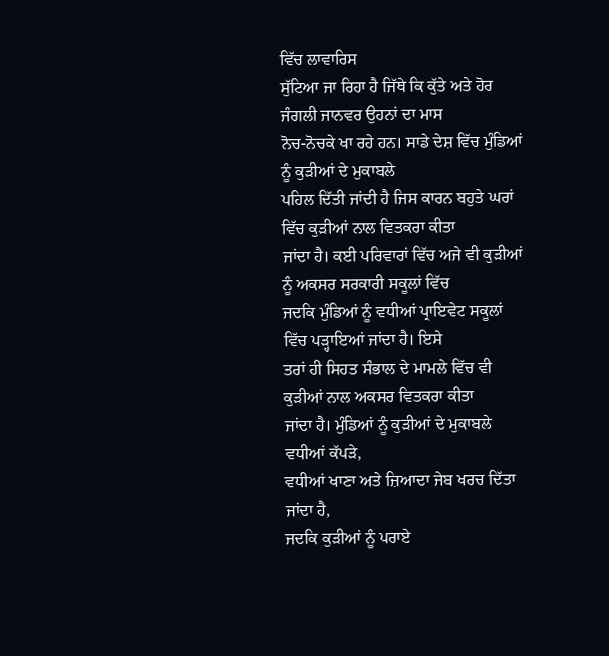ਵਿੱਚ ਲਾਵਾਰਿਸ
ਸੁੱਟਿਆ ਜਾ ਰਿਹਾ ਹੈ ਜਿੱਥੇ ਕਿ ਕੁੱਤੇ ਅਤੇ ਹੋਰ ਜੰਗਲੀ ਜਾਨਵਰ ਉਹਨਾਂ ਦਾ ਮਾਸ
ਨੋਚ-ਨੋਚਕੇ ਖਾ ਰਹੇ ਹਨ। ਸਾਡੇ ਦੇਸ਼ ਵਿੱਚ ਮੁੰਡਿਆਂ ਨੂੰ ਕੁੜੀਆਂ ਦੇ ਮੁਕਾਬਲੇ
ਪਹਿਲ ਦਿੱਤੀ ਜਾਂਦੀ ਹੈ ਜਿਸ ਕਾਰਨ ਬਹੁਤੇ ਘਰਾਂ ਵਿੱਚ ਕੁੜੀਆਂ ਨਾਲ ਵਿਤਕਰਾ ਕੀਤਾ
ਜਾਂਦਾ ਹੈ। ਕਈ ਪਰਿਵਾਰਾਂ ਵਿੱਚ ਅਜੇ ਵੀ ਕੁੜੀਆਂ ਨੂੰ ਅਕਸਰ ਸਰਕਾਰੀ ਸਕੂਲਾਂ ਵਿੱਚ
ਜਦਕਿ ਮੁੰਡਿਆਂ ਨੂੰ ਵਧੀਆਂ ਪ੍ਰਾਇਵੇਟ ਸਕੂਲਾਂ ਵਿੱਚ ਪੜ੍ਹਾਇਆਂ ਜਾਂਦਾ ਹੈ। ਇਸੇ
ਤਰਾਂ ਹੀ ਸਿਹਤ ਸੰਭਾਲ ਦੇ ਮਾਮਲੇ ਵਿੱਚ ਵੀ ਕੁੜੀਆਂ ਨਾਲ ਅਕਸਰ ਵਿਤਕਰਾ ਕੀਤਾ
ਜਾਂਦਾ ਹੈ। ਮੁੰਡਿਆਂ ਨੂੰ ਕੁੜੀਆਂ ਦੇ ਮੁਕਾਬਲੇ ਵਧੀਆਂ ਕੱਪੜੇ,
ਵਧੀਆਂ ਖਾਣਾ ਅਤੇ ਜ਼ਿਆਦਾ ਜੇਬ ਖਰਚ ਦਿੱਤਾ ਜਾਂਦਾ ਹੈ,
ਜਦਕਿ ਕੁੜੀਆਂ ਨੂੰ ਪਰਾਏ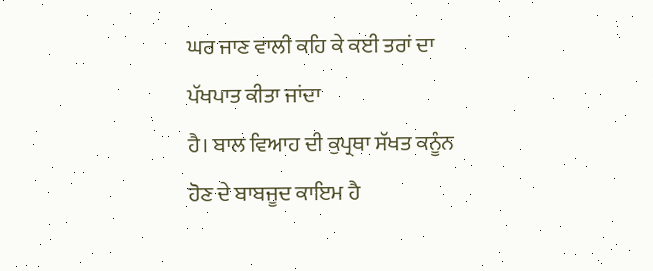ਘਰ ਜਾਣ ਵਾਲੀ ਕਹਿ ਕੇ ਕਈ ਤਰਾਂ ਦਾ ਪੱਖਪਾਤ ਕੀਤਾ ਜਾਂਦਾ
ਹੈ। ਬਾਲ ਵਿਆਹ ਦੀ ਕੁਪ੍ਰਥਾ ਸੱਖਤ ਕਨੂੰਨ ਹੋਣ ਦੇ ਬਾਬਜੂਦ ਕਾਇਮ ਹੈ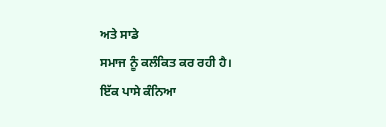ਅਤੇ ਸਾਡੇ
ਸਮਾਜ ਨੂੰ ਕਲੰਕਿਤ ਕਰ ਰਹੀ ਹੈ।
ਇੱਕ ਪਾਸੇ ਕੰਨਿਆ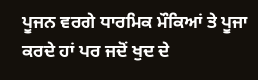ਪੂਜਨ ਵਰਗੇ ਧਾਰਮਿਕ ਮੌਕਿਆਂ ਤੇ ਪੂਜਾ ਕਰਦੇ ਹਾਂ ਪਰ ਜਦੋਂ ਖੁਦ ਦੇ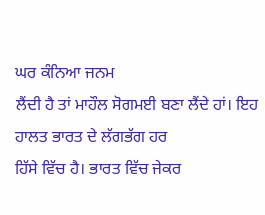ਘਰ ਕੰਨਿਆ ਜਨਮ
ਲੈਂਦੀ ਹੈ ਤਾਂ ਮਾਹੌਲ ਸੋਗਮਈ ਬਣਾ ਲੈਂਦੇ ਹਾਂ। ਇਹ ਹਾਲਤ ਭਾਰਤ ਦੇ ਲੱਗਭੱਗ ਹਰ
ਹਿੱਸੇ ਵਿੱਚ ਹੈ। ਭਾਰਤ ਵਿੱਚ ਜੇਕਰ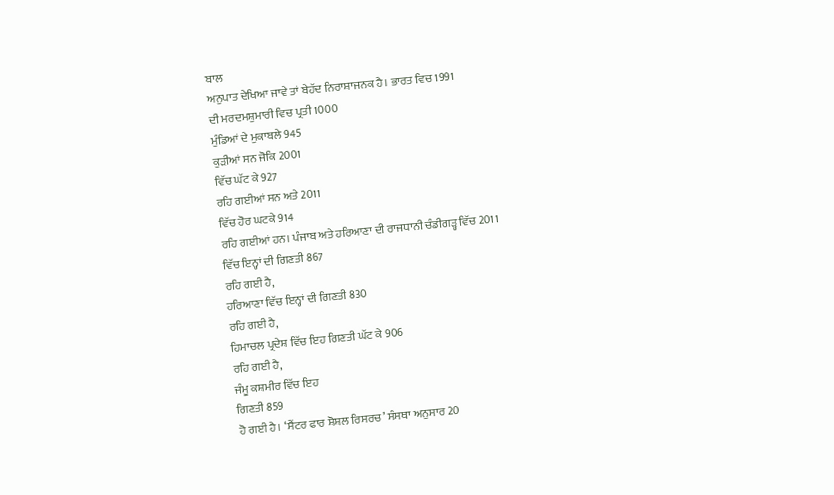ਬਾਲ
ਅਨੁਪਾਤ ਦੇਖਿਆ ਜਾਵੇ ਤਾਂ ਬੇਹੱਦ ਨਿਰਾਸ਼ਾਜਨਕ ਹੈ। ਭਾਰਤ ਵਿਚ 1991
ਦੀ ਮਰਦਮਸ਼ੁਮਾਰੀ ਵਿਚ ਪ੍ਰਤੀ 1000
ਮੁੰਡਿਆਂ ਦੇ ਮੁਕਾਬਲੇ 945
ਕੁੜੀਆਂ ਸਨ ਜੋਕਿ 2001
ਵਿੱਚ ਘੱਟ ਕੇ 927
ਰਹਿ ਗਈਆਂ ਸਨ ਅਤੇ 2011
ਵਿੱਚ ਹੋਰ ਘਟਕੇ 914
ਰਹਿ ਗਈਆਂ ਹਨ। ਪੰਜਾਬ ਅਤੇ ਹਰਿਆਣਾ ਦੀ ਰਾਜਧਾਨੀ ਚੰਡੀਗੜ੍ਹ ਵਿੱਚ 2011
ਵਿੱਚ ਇਨ੍ਹਾਂ ਦੀ ਗਿਣਤੀ 867
ਰਹਿ ਗਈ ਹੈ,
ਹਰਿਆਣਾ ਵਿੱਚ ਇਨ੍ਹਾਂ ਦੀ ਗਿਣਤੀ 830
ਰਹਿ ਗਈ ਹੈ,
ਹਿਮਾਚਲ ਪ੍ਰਦੇਸ਼ ਵਿੱਚ ਇਹ ਗਿਣਤੀ ਘੱਟ ਕੇ 906
ਰਹਿ ਗਈ ਹੈ,
ਜੰਮੂ ਕਸ਼ਮੀਰ ਵਿੱਚ ਇਹ
ਗਿਣਤੀ 859
ਹੋ ਗਈ ਹੈ। ‘ਸੈਂਟਰ ਫਾਰ ਸ਼ੋਸ਼ਲ ਰਿਸਰਚ’ ਸੰਸਥਾ ਅਨੁਸਾਰ 20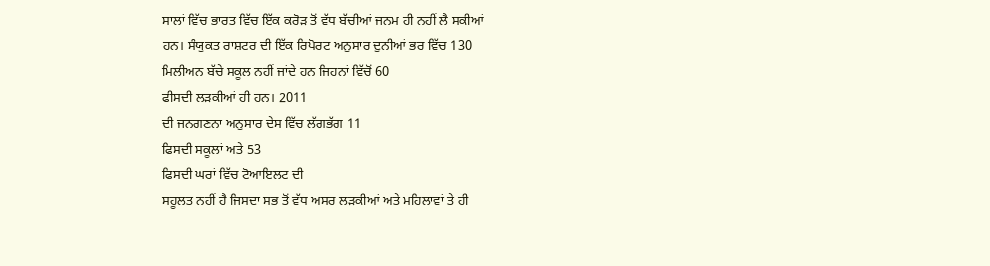ਸਾਲਾਂ ਵਿੱਚ ਭਾਰਤ ਵਿੱਚ ਇੱਕ ਕਰੋੜ ਤੋਂ ਵੱਧ ਬੱਚੀਆਂ ਜਨਮ ਹੀ ਨਹੀਂ ਲੈ ਸਕੀਆਂ
ਹਨ। ਸੰਯੁਕਤ ਰਾਸ਼ਟਰ ਦੀ ਇੱਕ ਰਿਪੋਰਟ ਅਨੁਸਾਰ ਦੁਨੀਆਂ ਭਰ ਵਿੱਚ 130
ਮਿਲੀਅਨ ਬੱਚੇ ਸਕੂਲ ਨਹੀਂ ਜਾਂਦੇ ਹਨ ਜਿਹਨਾਂ ਵਿੱਚੋਂ 60
ਫੀਸਦੀ ਲੜਕੀਆਂ ਹੀ ਹਨ। 2011
ਦੀ ਜਨਗਣਨਾ ਅਨੁਸਾਰ ਦੇਸ ਵਿੱਚ ਲੱਗਭੱਗ 11
ਫਿਸਦੀ ਸਕੂਲਾਂ ਅਤੇ 53
ਫਿਸਦੀ ਘਰਾਂ ਵਿੱਚ ਟੋਆਇਲਟ ਦੀ
ਸਹੂਲਤ ਨਹੀਂ ਹੈ ਜਿਸਦਾ ਸਭ ਤੋਂ ਵੱਧ ਅਸਰ ਲੜਕੀਆਂ ਅਤੇ ਮਹਿਲਾਵਾਂ ਤੇ ਹੀ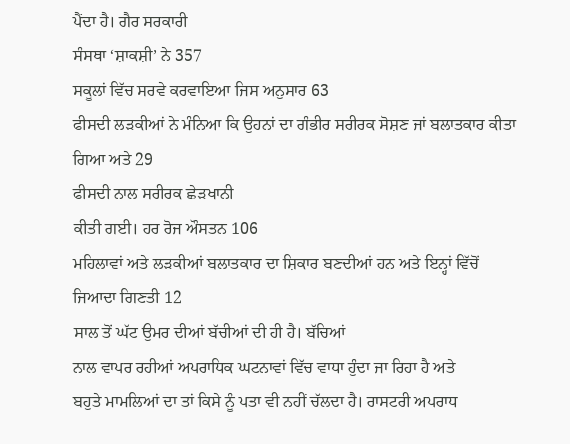ਪੈਂਦਾ ਹੈ। ਗੈਰ ਸਰਕਾਰੀ
ਸੰਸਥਾ ‘ਸ਼ਾਕਸ਼ੀ’ ਨੇ 357
ਸਕੂਲਾਂ ਵਿੱਚ ਸਰਵੇ ਕਰਵਾਇਆ ਜਿਸ ਅਨੁਸਾਰ 63
ਫੀਸਦੀ ਲੜਕੀਆਂ ਨੇ ਮੰਨਿਆ ਕਿ ਉਹਨਾਂ ਦਾ ਗੰਭੀਰ ਸਰੀਰਕ ਸੋਸ਼ਣ ਜਾਂ ਬਲਾਤਕਾਰ ਕੀਤਾ
ਗਿਆ ਅਤੇ 29
ਫੀਸਦੀ ਨਾਲ ਸਰੀਰਕ ਛੇੜਖਾਨੀ
ਕੀਤੀ ਗਈ। ਹਰ ਰੋਜ ਔਸਤਨ 106
ਮਹਿਲਾਵਾਂ ਅਤੇ ਲੜਕੀਆਂ ਬਲਾਤਕਾਰ ਦਾ ਸ਼ਿਕਾਰ ਬਣਦੀਆਂ ਹਨ ਅਤੇ ਇਨ੍ਹਾਂ ਵਿੱਚੋਂ
ਜਿਆਦਾ ਗਿਣਤੀ 12
ਸਾਲ ਤੋਂ ਘੱਟ ਉਮਰ ਦੀਆਂ ਬੱਚੀਆਂ ਦੀ ਹੀ ਹੈ। ਬੱਚਿਆਂ
ਨਾਲ ਵਾਪਰ ਰਹੀਆਂ ਅਪਰਾਧਿਕ ਘਟਨਾਵਾਂ ਵਿੱਚ ਵਾਧਾ ਹੁੰਦਾ ਜਾ ਰਿਹਾ ਹੈ ਅਤੇ
ਬਹੁਤੇ ਮਾਮਲਿਆਂ ਦਾ ਤਾਂ ਕਿਸੇ ਨੂੰ ਪਤਾ ਵੀ ਨਹੀਂ ਚੱਲਦਾ ਹੈ। ਰਾਸਟਰੀ ਅਪਰਾਧ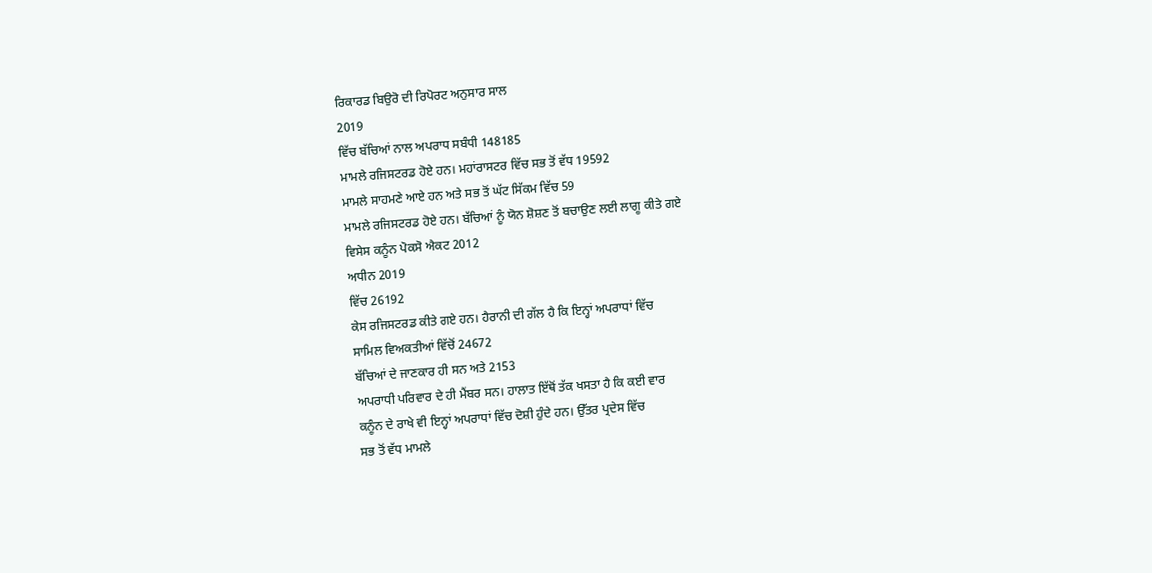ਰਿਕਾਰਡ ਬਿਉਰੋ ਦੀ ਰਿਪੋਰਟ ਅਨੁਸਾਰ ਸਾਲ
2019
ਵਿੱਚ ਬੱਚਿਆਂ ਨਾਲ ਅਪਰਾਧ ਸਬੰਧੀ 148185
ਮਾਮਲੇ ਰਜਿਸਟਰਡ ਹੋਏ ਹਨ। ਮਹਾਂਰਾਸਟਰ ਵਿੱਚ ਸਭ ਤੋਂ ਵੱਧ 19592
ਮਾਮਲੇ ਸਾਹਮਣੇ ਆਏ ਹਨ ਅਤੇ ਸਭ ਤੋਂ ਘੱਟ ਸਿੱਕਮ ਵਿੱਚ 59
ਮਾਮਲੇ ਰਜਿਸਟਰਡ ਹੋਏ ਹਨ। ਬੱਚਿਆਂ ਨੂੰ ਯੋਨ ਸ਼ੋਸ਼ਣ ਤੋਂ ਬਚਾਉਣ ਲਈ ਲਾਗੂ ਕੀਤੇ ਗਏ
ਵਿਸੇਸ ਕਨੂੰਨ ਪੋਕਸੋ ਐਕਟ 2012
ਅਧੀਨ 2019
ਵਿੱਚ 26192
ਕੇਸ ਰਜਿਸਟਰਡ ਕੀਤੇ ਗਏ ਹਨ। ਹੈਰਾਨੀ ਦੀ ਗੱਲ ਹੈ ਕਿ ਇਨ੍ਹਾਂ ਅਪਰਾਧਾਂ ਵਿੱਚ
ਸਾਮਿਲ ਵਿਅਕਤੀਆਂ ਵਿੱਚੋਂ 24672
ਬੱਚਿਆਂ ਦੇ ਜਾਣਕਾਰ ਹੀ ਸਨ ਅਤੇ 2153
ਅਪਰਾਧੀ ਪਰਿਵਾਰ ਦੇ ਹੀ ਮੈਂਬਰ ਸਨ। ਹਾਲਾਤ ਇੱਥੋਂ ਤੱਕ ਖਸਤਾ ਹੈ ਕਿ ਕਈ ਵਾਰ
ਕਨੂੰਨ ਦੇ ਰਾਖੇ ਵੀ ਇਨ੍ਹਾਂ ਅਪਰਾਧਾਂ ਵਿੱਚ ਦੋਸ਼ੀ ਹੁੰਦੇ ਹਨ। ਉੱਤਰ ਪ੍ਰਦੇਸ ਵਿੱਚ
ਸਭ ਤੋਂ ਵੱਧ ਮਾਮਲੇ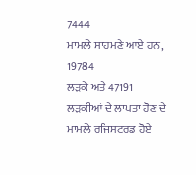7444
ਮਾਮਲੇ ਸਾਹਮਣੇ ਆਏ ਹਨ, 19784
ਲੜਕੇ ਅਤੇ 47191
ਲੜਕੀਆਂ ਦੇ ਲਾਪਤਾ ਹੋਣ ਦੇ ਮਾਮਲੇ ਰਜਿਸਟਰਡ ਹੋਏ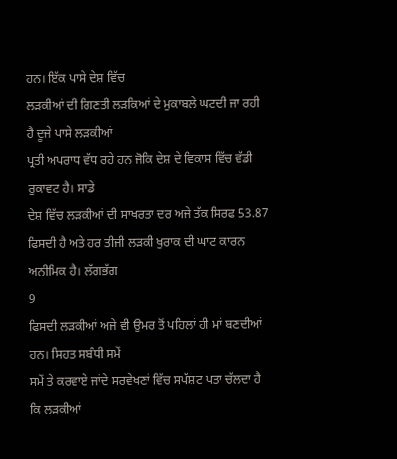ਹਨ। ਇੱਕ ਪਾਸੇ ਦੇਸ਼ ਵਿੱਚ
ਲੜਕੀਆਂ ਦੀ ਗਿਣਤੀ ਲੜਕਿਆਂ ਦੇ ਮੁਕਾਬਲੇ ਘਟਦੀ ਜਾ ਰਹੀ ਹੈ ਦੂਜੇ ਪਾਸੇ ਲੜਕੀਆਂ
ਪ੍ਰਤੀ ਅਪਰਾਧ ਵੱਧ ਰਹੇ ਹਨ ਜੋਕਿ ਦੇਸ਼ ਦੇ ਵਿਕਾਸ ਵਿੱਚ ਵੱਡੀ ਰੁਕਾਵਟ ਹੈ। ਸਾਡੇ
ਦੇਸ਼ ਵਿੱਚ ਲੜਕੀਆਂ ਦੀ ਸਾਖਰਤਾ ਦਰ ਅਜੇ ਤੱਕ ਸਿਰਫ 53.87
ਫਿਸਦੀ ਹੈ ਅਤੇ ਹਰ ਤੀਜੀ ਲੜਕੀ ਖੁਰਾਕ ਦੀ ਘਾਟ ਕਾਰਨ ਅਨੀਮਿਕ ਹੈ। ਲੱਗਭੱਗ
9
ਫਿਸਦੀ ਲੜਕੀਆਂ ਅਜੇ ਵੀ ਉਮਰ ਤੋਂ ਪਹਿਲਾਂ ਹੀ ਮਾਂ ਬਣਦੀਆਂ ਹਨ। ਸਿਹਤ ਸਬੰਧੀ ਸਮੇਂ
ਸਮੇਂ ਤੇ ਕਰਵਾਏ ਜਾਂਦੇ ਸਰਵੇਖਣਾਂ ਵਿੱਚ ਸਪੱਸ਼ਟ ਪਤਾ ਚੱਲਦਾ ਹੈ ਕਿ ਲੜਕੀਆਂ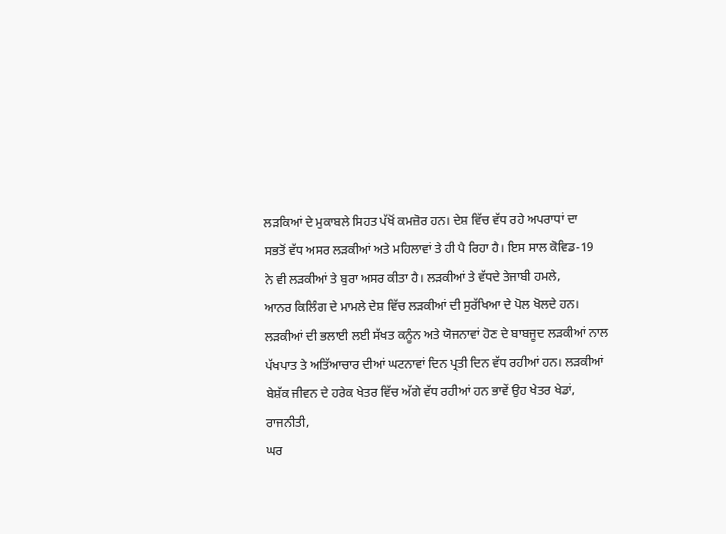ਲੜਕਿਆਂ ਦੇ ਮੁਕਾਬਲੇ ਸਿਹਤ ਪੱਖੋਂ ਕਮਜ਼ੋਰ ਹਨ। ਦੇਸ਼ ਵਿੱਚ ਵੱਧ ਰਹੇ ਅਪਰਾਧਾਂ ਦਾ
ਸਭਤੋਂ ਵੱਧ ਅਸਰ ਲੜਕੀਆਂ ਅਤੇ ਮਹਿਲਾਵਾਂ ਤੇ ਹੀ ਪੈ ਰਿਹਾ ਹੈ। ਇਸ ਸਾਲ ਕੋਵਿਡ-19
ਨੇ ਵੀ ਲੜਕੀਆਂ ਤੇ ਬੁਰਾ ਅਸਰ ਕੀਤਾ ਹੈ। ਲੜਕੀਆਂ ਤੇ ਵੱਧਦੇ ਤੇਜਾਬੀ ਹਮਲੇ,
ਆਨਰ ਕਿਲਿੰਗ ਦੇ ਮਾਮਲੇ ਦੇਸ਼ ਵਿੱਚ ਲੜਕੀਆਂ ਦੀ ਸੁਰੱਖਿਆ ਦੇ ਪੋਲ ਖੋਲਦੇ ਹਨ।
ਲੜਕੀਆਂ ਦੀ ਭਲਾਈ ਲਈ ਸੱਖਤ ਕਨੂੰਨ ਅਤੇ ਯੋਜਨਾਵਾਂ ਹੋਣ ਦੇ ਬਾਬਜੂਦ ਲੜਕੀਆਂ ਨਾਲ
ਪੱਖਪਾਤ ਤੇ ਅਤਿੱਆਚਾਰ ਦੀਆਂ ਘਟਨਾਵਾਂ ਦਿਨ ਪ੍ਰਤੀ ਦਿਨ ਵੱਧ ਰਹੀਆਂ ਹਨ। ਲੜਕੀਆਂ
ਬੇਸ਼ੱਕ ਜੀਵਨ ਦੇ ਹਰੇਕ ਖੇਤਰ ਵਿੱਚ ਅੱਗੇ ਵੱਧ ਰਹੀਆਂ ਹਨ ਭਾਵੇਂ ਉਹ ਖੇਤਰ ਖੇਡਾਂ,
ਰਾਜਨੀਤੀ,
ਘਰ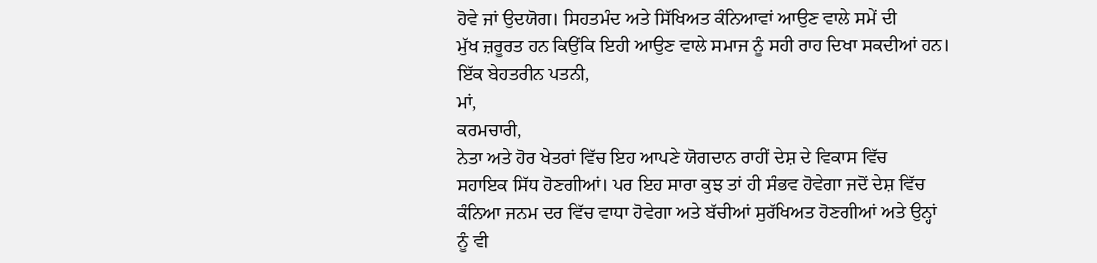ਹੋਵੇ ਜਾਂ ਉਦਯੋਗ। ਸਿਹਤਮੰਦ ਅਤੇ ਸਿੱਖਿਅਤ ਕੰਨਿਆਵਾਂ ਆਉਣ ਵਾਲੇ ਸਮੇਂ ਦੀ
ਮੁੱਖ ਜ਼ਰੂਰਤ ਹਨ ਕਿਉਂਕਿ ਇਹੀ ਆਉਣ ਵਾਲੇ ਸਮਾਜ ਨੂੰ ਸਹੀ ਰਾਹ ਦਿਖਾ ਸਕਦੀਆਂ ਹਨ।
ਇੱਕ ਬੇਹਤਰੀਨ ਪਤਨੀ,
ਮਾਂ,
ਕਰਮਚਾਰੀ,
ਨੇਤਾ ਅਤੇ ਹੋਰ ਖੇਤਰਾਂ ਵਿੱਚ ਇਹ ਆਪਣੇ ਯੋਗਦਾਨ ਰਾਹੀਂ ਦੇਸ਼ ਦੇ ਵਿਕਾਸ ਵਿੱਚ
ਸਹਾਇਕ ਸਿੱਧ ਹੋਣਗੀਆਂ। ਪਰ ਇਹ ਸਾਰਾ ਕੁਝ ਤਾਂ ਹੀ ਸੰਭਵ ਹੋਵੇਗਾ ਜਦੋਂ ਦੇਸ਼ ਵਿੱਚ
ਕੰਨਿਆ ਜਨਮ ਦਰ ਵਿੱਚ ਵਾਧਾ ਹੋਵੇਗਾ ਅਤੇ ਬੱਚੀਆਂ ਸੁਰੱਖਿਅਤ ਹੋਣਗੀਆਂ ਅਤੇ ਉਨ੍ਹਾਂ
ਨੂੰ ਵੀ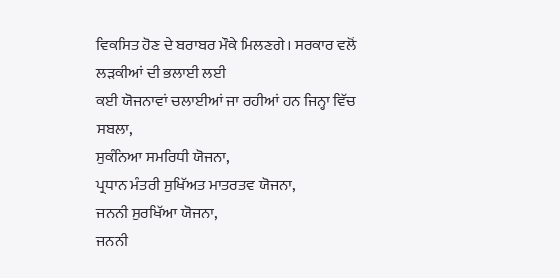ਵਿਕਸਿਤ ਹੋਣ ਦੇ ਬਰਾਬਰ ਮੌਕੇ ਮਿਲਣਗੇ। ਸਰਕਾਰ ਵਲੋਂ ਲੜਕੀਆਂ ਦੀ ਭਲਾਈ ਲਈ
ਕਈ ਯੋਜਨਾਵਾਂ ਚਲਾਈਆਂ ਜਾ ਰਹੀਆਂ ਹਨ ਜਿਨ੍ਹਾ ਵਿੱਚ ਸਬਲਾ,
ਸੁਕੰਨਿਆ ਸਮਰਿਧੀ ਯੋਜਨਾ,
ਪ੍ਰਧਾਨ ਮੰਤਰੀ ਸੁਖਿੱਅਤ ਮਾਤਰਤਵ ਯੋਜਨਾ,
ਜਨਨੀ ਸੁਰਖਿੱਆ ਯੋਜਨਾ,
ਜਨਨੀ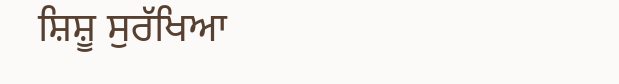ਸ਼ਿਸ਼ੂ ਸੁਰੱਖਿਆ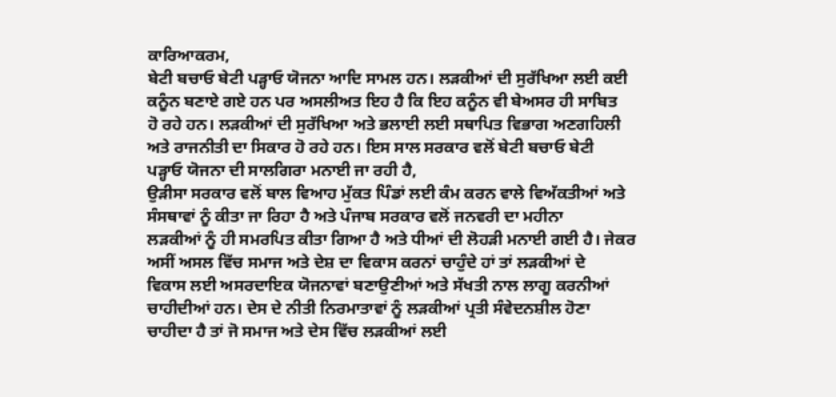ਕਾਰਿਆਕਰਮ,
ਬੇਟੀ ਬਚਾਓ ਬੇਟੀ ਪੜ੍ਹਾਓ ਯੋਜਨਾ ਆਦਿ ਸਾਮਲ ਹਨ। ਲੜਕੀਆਂ ਦੀ ਸੁਰੱਖਿਆ ਲਈ ਕਈ
ਕਨੂੰਨ ਬਣਾਏ ਗਏ ਹਨ ਪਰ ਅਸਲੀਅਤ ਇਹ ਹੈ ਕਿ ਇਹ ਕਨੂੰਨ ਵੀ ਬੇਅਸਰ ਹੀ ਸਾਬਿਤ
ਹੋ ਰਹੇ ਹਨ। ਲੜਕੀਆਂ ਦੀ ਸੁਰੱਖਿਆ ਅਤੇ ਭਲਾਈ ਲਈ ਸਥਾਪਿਤ ਵਿਭਾਗ ਅਣਗਹਿਲੀ
ਅਤੇ ਰਾਜਨੀਤੀ ਦਾ ਸਿਕਾਰ ਹੋ ਰਹੇ ਹਨ। ਇਸ ਸਾਲ ਸਰਕਾਰ ਵਲੋਂ ਬੇਟੀ ਬਚਾਓ ਬੇਟੀ
ਪੜ੍ਹਾਓ ਯੋਜਨਾ ਦੀ ਸਾਲਗਿਰਾ ਮਨਾਈ ਜਾ ਰਹੀ ਹੈ,
ਉੜੀਸਾ ਸਰਕਾਰ ਵਲੋਂ ਬਾਲ ਵਿਆਹ ਮੁੱਕਤ ਪਿੰਡਾਂ ਲਈ ਕੰਮ ਕਰਨ ਵਾਲੇ ਵਿਅੱਕਤੀਆਂ ਅਤੇ
ਸੰਸਥਾਵਾਂ ਨੂੰ ਕੀਤਾ ਜਾ ਰਿਹਾ ਹੈ ਅਤੇ ਪੰਜਾਬ ਸਰਕਾਰ ਵਲੋਂ ਜਨਵਰੀ ਦਾ ਮਹੀਨਾ
ਲੜਕੀਆਂ ਨੂੰ ਹੀ ਸਮਰਪਿਤ ਕੀਤਾ ਗਿਆ ਹੈ ਅਤੇ ਧੀਆਂ ਦੀ ਲੋਹੜੀ ਮਨਾਈ ਗਈ ਹੈ। ਜੇਕਰ
ਅਸੀਂ ਅਸਲ ਵਿੱਚ ਸਮਾਜ ਅਤੇ ਦੇਸ਼ ਦਾ ਵਿਕਾਸ ਕਰਨਾਂ ਚਾਹੁੰਦੇ ਹਾਂ ਤਾਂ ਲੜਕੀਆਂ ਦੇ
ਵਿਕਾਸ ਲਈ ਅਸਰਦਾਇਕ ਯੋਜਨਾਵਾਂ ਬਣਾਉਣੀਆਂ ਅਤੇ ਸੱਖਤੀ ਨਾਲ ਲਾਗੂ ਕਰਨੀਆਂ
ਚਾਹੀਦੀਆਂ ਹਨ। ਦੇਸ ਦੇ ਨੀਤੀ ਨਿਰਮਾਤਾਵਾਂ ਨੂੰ ਲੜਕੀਆਂ ਪ੍ਰਤੀ ਸੰਵੇਦਨਸ਼ੀਲ ਹੋਣਾ
ਚਾਹੀਦਾ ਹੈ ਤਾਂ ਜੋ ਸਮਾਜ ਅਤੇ ਦੇਸ ਵਿੱਚ ਲੜਕੀਆਂ ਲਈ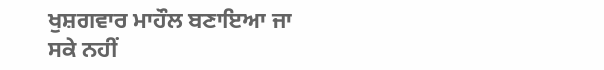ਖੁਸ਼ਗਵਾਰ ਮਾਹੌਲ ਬਣਾਇਆ ਜਾ
ਸਕੇ ਨਹੀਂ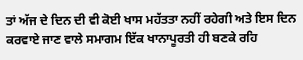ਤਾਂ ਅੱਜ ਦੇ ਦਿਨ ਦੀ ਵੀ ਕੋਈ ਖਾਸ ਮਹੱਤਤਾ ਨਹੀਂ ਰਹੇਗੀ ਅਤੇ ਇਸ ਦਿਨ
ਕਰਵਾਏ ਜਾਣ ਵਾਲੇ ਸਮਾਗਮ ਇੱਕ ਖਾਨਾਪੂਰਤੀ ਹੀ ਬਣਕੇ ਰਹਿ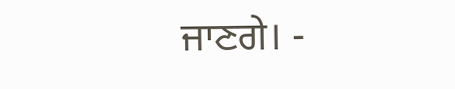ਜਾਣਗੇ। -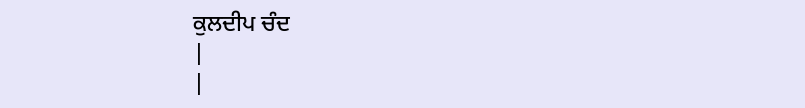ਕੁਲਦੀਪ ਚੰਦ
|
|